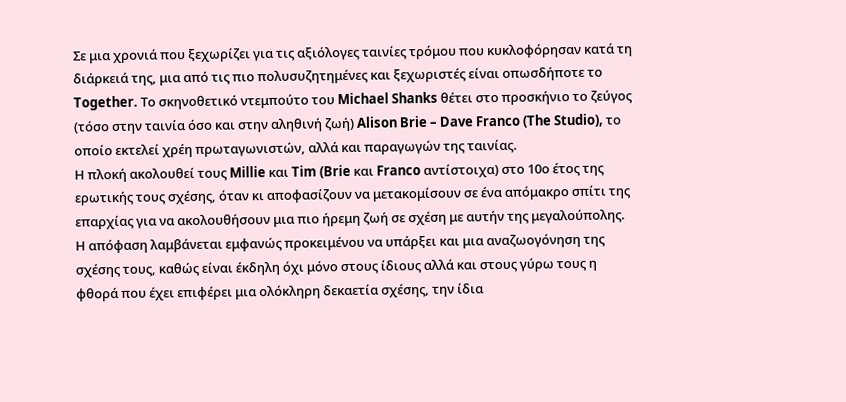Σε μια χρονιά που ξεχωρίζει για τις αξιόλογες ταινίες τρόμου που κυκλοφόρησαν κατά τη διάρκειά της, μια από τις πιο πολυσυζητημένες και ξεχωριστές είναι οπωσδήποτε το Together. Το σκηνοθετικό ντεμπούτο του Michael Shanks θέτει στο προσκήνιο το ζεύγος (τόσο στην ταινία όσο και στην αληθινή ζωή) Alison Brie – Dave Franco (The Studio), το οποίο εκτελεί χρέη πρωταγωνιστών, αλλά και παραγωγών της ταινίας.
Η πλοκή ακολουθεί τους Millie και Tim (Brie και Franco αντίστοιχα) στο 10ο έτος της ερωτικής τους σχέσης, όταν κι αποφασίζουν να μετακομίσουν σε ένα απόμακρο σπίτι της επαρχίας για να ακολουθήσουν μια πιο ήρεμη ζωή σε σχέση με αυτήν της μεγαλούπολης. Η απόφαση λαμβάνεται εμφανώς προκειμένου να υπάρξει και μια αναζωογόνηση της σχέσης τους, καθώς είναι έκδηλη όχι μόνο στους ίδιους αλλά και στους γύρω τους η φθορά που έχει επιφέρει μια ολόκληρη δεκαετία σχέσης, την ίδια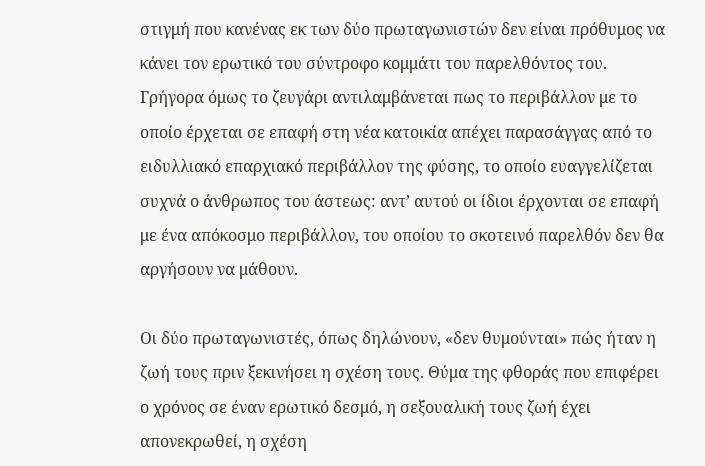στιγμή που κανένας εκ των δύο πρωταγωνιστών δεν είναι πρόθυμος να κάνει τον ερωτικό του σύντροφο κομμάτι του παρελθόντος του. Γρήγορα όμως το ζευγάρι αντιλαμβάνεται πως το περιβάλλον με το οποίο έρχεται σε επαφή στη νέα κατοικία απέχει παρασάγγας από το ειδυλλιακό επαρχιακό περιβάλλον της φύσης, το οποίο ευαγγελίζεται συχνά ο άνθρωπος του άστεως: αντ’ αυτού οι ίδιοι έρχονται σε επαφή με ένα απόκοσμο περιβάλλον, του οποίου το σκοτεινό παρελθόν δεν θα αργήσουν να μάθουν.

Οι δύο πρωταγωνιστές, όπως δηλώνουν, «δεν θυμούνται» πώς ήταν η ζωή τους πριν ξεκινήσει η σχέση τους. Θύμα της φθοράς που επιφέρει ο χρόνος σε έναν ερωτικό δεσμό, η σεξουαλική τους ζωή έχει απονεκρωθεί, η σχέση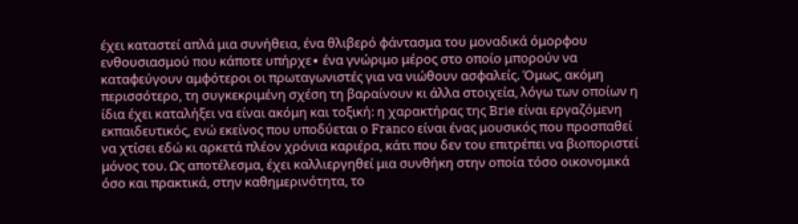έχει καταστεί απλά μια συνήθεια, ένα θλιβερό φάντασμα του μοναδικά όμορφου ενθουσιασμού που κάποτε υπήρχε∙ ένα γνώριμο μέρος στο οποίο μπορούν να καταφεύγουν αμφότεροι οι πρωταγωνιστές για να νιώθουν ασφαλείς. Όμως, ακόμη περισσότερο, τη συγκεκριμένη σχέση τη βαραίνουν κι άλλα στοιχεία, λόγω των οποίων η ίδια έχει καταλήξει να είναι ακόμη και τοξική: η χαρακτήρας της Brie είναι εργαζόμενη εκπαιδευτικός, ενώ εκείνος που υποδύεται ο Franco είναι ένας μουσικός που προσπαθεί να χτίσει εδώ κι αρκετά πλέον χρόνια καριέρα, κάτι που δεν του επιτρέπει να βιοποριστεί μόνος του. Ως αποτέλεσμα, έχει καλλιεργηθεί μια συνθήκη στην οποία τόσο οικονομικά όσο και πρακτικά, στην καθημερινότητα, το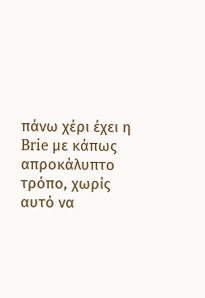πάνω χέρι έχει η Brie με κάπως απροκάλυπτο τρόπο, χωρίς αυτό να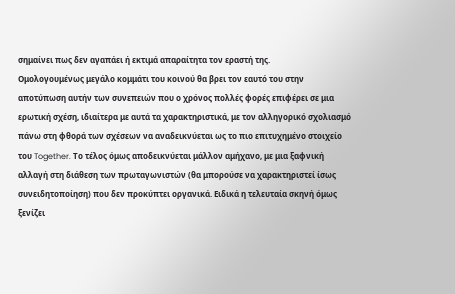σημαίνει πως δεν αγαπάει ή εκτιμά απαραίτητα τον εραστή της.
Ομολογουμένως μεγάλο κομμάτι του κοινού θα βρει τον εαυτό του στην αποτύπωση αυτήν των συνεπειών που ο χρόνος πολλές φορές επιφέρει σε μια ερωτική σχέση, ιδιαίτερα με αυτά τα χαρακτηριστικά, με τον αλληγορικό σχολιασμό πάνω στη φθορά των σχέσεων να αναδεικνύεται ως το πιο επιτυχημένο στοιχείο του Together. Το τέλος όμως αποδεικνύεται μάλλον αμήχανο, με μια ξαφνική αλλαγή στη διάθεση των πρωταγωνιστών (θα μπορούσε να χαρακτηριστεί ίσως συνειδητοποίηση) που δεν προκύπτει οργανικά. Ειδικά η τελευταία σκηνή όμως ξενίζει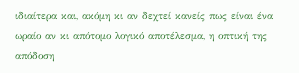ιδιαίτερα και, ακόμη κι αν δεχτεί κανείς πως είναι ένα ωραίο αν κι απότομο λογικό αποτέλεσμα, η οπτική της απόδοση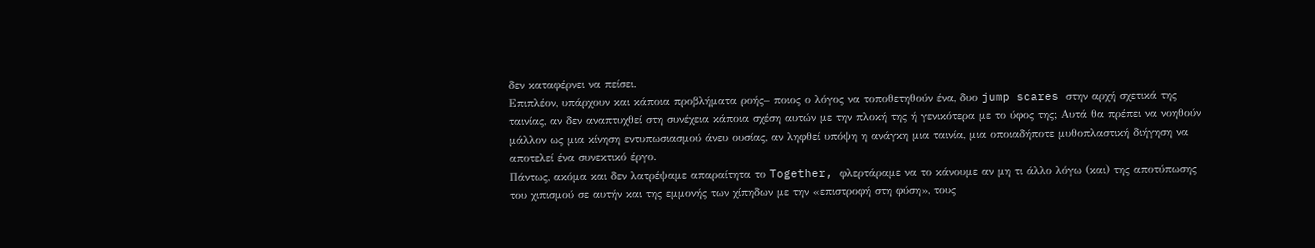δεν καταφέρνει να πείσει.
Επιπλέον, υπάρχουν και κάποια προβλήματα ροής– ποιος ο λόγος να τοποθετηθούν ένα, δυο jump scares στην αρχή σχετικά της ταινίας, αν δεν αναπτυχθεί στη συνέχεια κάποια σχέση αυτών με την πλοκή της ή γενικότερα με το ύφος της; Αυτά θα πρέπει να νοηθούν μάλλον ως μια κίνηση εντυπωσιασμού άνευ ουσίας, αν ληφθεί υπόψη η ανάγκη μια ταινία, μια οποιαδήποτε μυθοπλαστική διήγηση να αποτελεί ένα συνεκτικό έργο.
Πάντως, ακόμα και δεν λατρέψαμε απαραίτητα το Together, φλερτάραμε να το κάνουμε αν μη τι άλλο λόγω (και) της αποτύπωσης του χιπισμού σε αυτήν και της εμμονής των χίπηδων με την «επιστροφή στη φύση», τους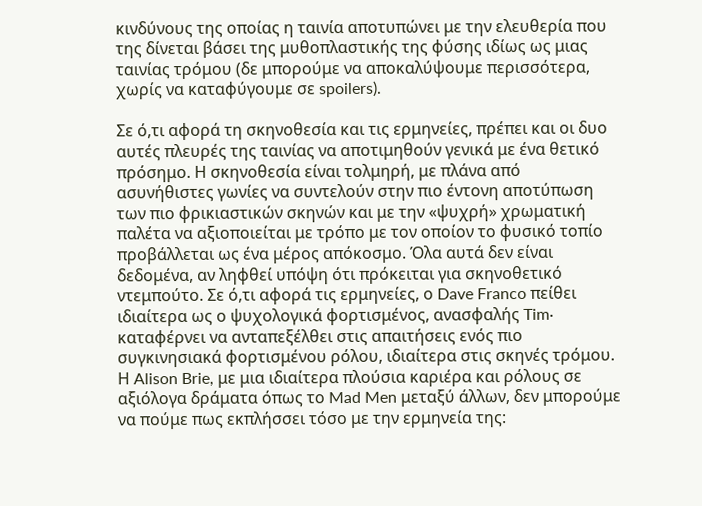κινδύνους της οποίας η ταινία αποτυπώνει με την ελευθερία που της δίνεται βάσει της μυθοπλαστικής της φύσης ιδίως ως μιας ταινίας τρόμου (δε μπορούμε να αποκαλύψουμε περισσότερα, χωρίς να καταφύγουμε σε spoilers).

Σε ό,τι αφορά τη σκηνοθεσία και τις ερμηνείες, πρέπει και οι δυο αυτές πλευρές της ταινίας να αποτιμηθούν γενικά με ένα θετικό πρόσημο. Η σκηνοθεσία είναι τολμηρή, με πλάνα από ασυνήθιστες γωνίες να συντελούν στην πιο έντονη αποτύπωση των πιο φρικιαστικών σκηνών και με την «ψυχρή» χρωματική παλέτα να αξιοποιείται με τρόπο με τον οποίον το φυσικό τοπίο προβάλλεται ως ένα μέρος απόκοσμο. Όλα αυτά δεν είναι δεδομένα, αν ληφθεί υπόψη ότι πρόκειται για σκηνοθετικό ντεμπούτο. Σε ό,τι αφορά τις ερμηνείες, ο Dave Franco πείθει ιδιαίτερα ως ο ψυχολογικά φορτισμένος, ανασφαλής Tim∙ καταφέρνει να ανταπεξέλθει στις απαιτήσεις ενός πιο συγκινησιακά φορτισμένου ρόλου, ιδιαίτερα στις σκηνές τρόμου. Η Alison Brie, με μια ιδιαίτερα πλούσια καριέρα και ρόλους σε αξιόλογα δράματα όπως το Mad Men μεταξύ άλλων, δεν μπορούμε να πούμε πως εκπλήσσει τόσο με την ερμηνεία της: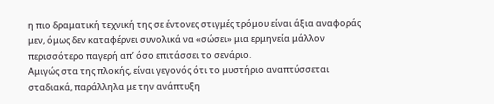η πιο δραματική τεχνική της σε έντονες στιγμές τρόμου είναι άξια αναφοράς μεν, όμως δεν καταφέρνει συνολικά να «σώσει» μια ερμηνεία μάλλον περισσότερο παγερή απ’ όσο επιτάσσει το σενάριο.
Αμιγώς στα της πλοκής, είναι γεγονός ότι το μυστήριο αναπτύσσεται σταδιακά, παράλληλα με την ανάπτυξη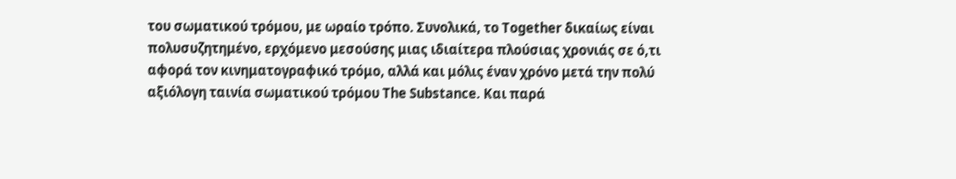του σωματικού τρόμου, με ωραίο τρόπο. Συνολικά, το Together δικαίως είναι πολυσυζητημένo, ερχόμενο μεσούσης μιας ιδιαίτερα πλούσιας χρονιάς σε ό,τι αφορά τον κινηματογραφικό τρόμο, αλλά και μόλις έναν χρόνο μετά την πολύ αξιόλογη ταινία σωματικού τρόμου The Substance. Και παρά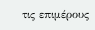τις επιμέρους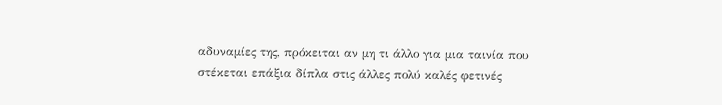αδυναμίες της, πρόκειται αν μη τι άλλο για μια ταινία που στέκεται επάξια δίπλα στις άλλες πολύ καλές φετινές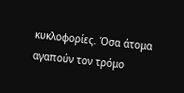κυκλοφορίες. Όσα άτομα αγαπούν τον τρόμο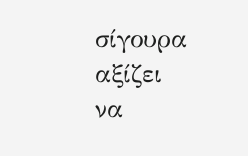σίγουρα αξίζει να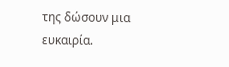της δώσουν μια ευκαιρία.